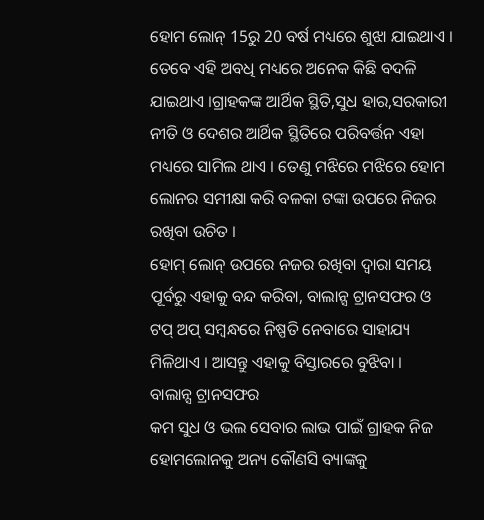ହୋମ ଲୋନ୍ 15ରୁ 20 ବର୍ଷ ମଧ୍ୟରେ ଶୁଝା ଯାଇଥାଏ । ତେବେ ଏହି ଅବଧି ମଧ୍ୟରେ ଅନେକ କିଛି ବଦଳି ଯାଇଥାଏ ।ଗ୍ରାହକଙ୍କ ଆର୍ଥିକ ସ୍ଥିତି,ସୁଧ ହାର,ସରକାରୀ ନୀତି ଓ ଦେଶର ଆର୍ଥିକ ସ୍ଥିତିରେ ପରିବର୍ତ୍ତନ ଏହା ମଧ୍ୟରେ ସାମିଲ ଥାଏ । ତେଣୁ ମଝିରେ ମଝିରେ ହୋମ ଲୋନର ସମୀକ୍ଷା କରି ବଳକା ଟଙ୍କା ଉପରେ ନିଜର ରଖିବା ଉଚିତ ।
ହୋମ୍ ଲୋନ୍ ଉପରେ ନଜର ରଖିବା ଦ୍ୱାରା ସମୟ ପୂର୍ବରୁ ଏହାକୁ ବନ୍ଦ କରିବା, ବାଲାନ୍ସ ଟ୍ରାନସଫର ଓ ଟପ୍ ଅପ୍ ସମ୍ବନ୍ଧରେ ନିଷ୍ପତି ନେବାରେ ସାହାଯ୍ୟ ମିଳିଥାଏ । ଆସନ୍ତୁ ଏହାକୁ ବିସ୍ତାରରେ ବୁଝିବା ।
ବାଲାନ୍ସ ଟ୍ରାନସଫର
କମ ସୁଧ ଓ ଭଲ ସେବାର ଲାଭ ପାଇଁ ଗ୍ରାହକ ନିଜ ହୋମଲୋନକୁ ଅନ୍ୟ କୌଣସି ବ୍ୟାଙ୍କକୁ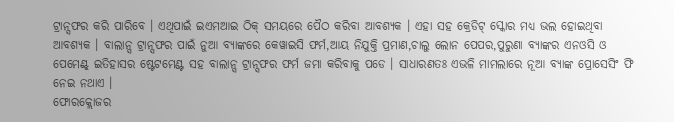ଟ୍ରାନ୍ସଫର କରି ପାରିବେ । ଏଥିପାଇଁ ଇଏମଆଇ ଠିକ୍ ସମୟରେ ପୈଠ କରିବା ଆବଶ୍ୟକ । ଏହା ସହ କ୍ରେଡିଟ୍ ସ୍କୋର ମଧ୍ୟ ଭଲ ହୋଇଥିବା ଆବଶ୍ୟକ । ବାଲାନ୍ସ ଟ୍ରାନ୍ସଫର ପାଇଁ ନୁଆ ବ୍ୟାଙ୍କରେ କେୱାଇସି ଫର୍ମ,ଆୟ ନିଯୁକ୍ତି ପ୍ରମାଣ,ଚାଲୁ ଲୋନ ପେପର,ପୁରୁଣା ବ୍ୟାଙ୍କର ଏନଓସି ଓ ପେମେଣ୍ଟ୍ ଇତିହାସର ଷ୍ଟେଟମେଣ୍ଟ ସହ ବାଲାନ୍ସ ଟ୍ରାନ୍ସଫର ଫର୍ମ ଜମା କରିବାକୁ ପଡେ । ସାଧାରଣତଃ ଏଭଳି ମାମଲାରେ ନୂଆ ବ୍ୟାଙ୍କ ପ୍ରୋସେସିଂ ଫି ନେଇ ନଥାଏ ।
ଫୋରକ୍ଲୋଜର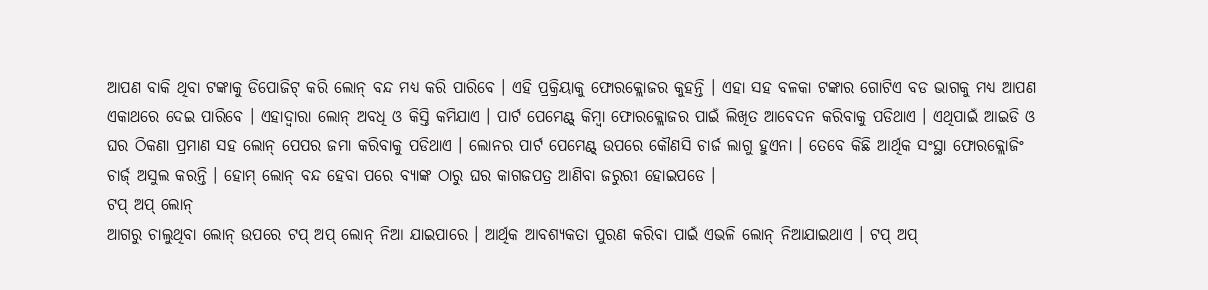ଆପଣ ବାକି ଥିବା ଟଙ୍କାକୁ ଡିପୋଜିଟ୍ କରି ଲୋନ୍ ବନ୍ଦ ମଧ୍ୟ କରି ପାରିବେ । ଏହି ପ୍ରକ୍ରିୟାକୁ ଫୋରକ୍ଲୋଜର କୁହନ୍ତି । ଏହା ସହ ବଳକା ଟଙ୍କାର ଗୋଟିଏ ବଡ ଭାଗକୁ ମଧ୍ୟ ଆପଣ ଏକାଥରେ ଦେଇ ପାରିବେ । ଏହାଦ୍ୱାରା ଲୋନ୍ ଅବଧି ଓ କିସ୍ତି କମିଯାଏ । ପାର୍ଟ ପେମେଣ୍ଟ୍ କିମ୍ବା ଫୋରକ୍ଲୋଜର ପାଇଁ ଲିଖିତ ଆବେଦନ କରିବାକୁ ପଡିଥାଏ । ଏଥିପାଇଁ ଆଇଡି ଓ ଘର ଠିକଣା ପ୍ରମାଣ ସହ ଲୋନ୍ ପେପର ଜମା କରିବାକୁ ପଡିଥାଏ । ଲୋନର ପାର୍ଟ ପେମେଣ୍ଟ୍ ଉପରେ କୌଣସି ଚାର୍ଜ ଲାଗୁ ହୁଏନା । ତେବେ କିଛି ଆର୍ଥିକ ସଂସ୍ଥା ଫୋରକ୍ଲୋଜିଂ ଚାର୍ଜ୍ ଅସୁଲ କରନ୍ତି । ହୋମ୍ ଲୋନ୍ ବନ୍ଦ ହେବା ପରେ ବ୍ୟାଙ୍କ ଠାରୁ ଘର କାଗଜପତ୍ର ଆଣିବା ଜରୁରୀ ହୋଇପଡେ ।
ଟପ୍ ଅପ୍ ଲୋନ୍
ଆଗରୁ ଚାଲୁଥିବା ଲୋନ୍ ଉପରେ ଟପ୍ ଅପ୍ ଲୋନ୍ ନିଆ ଯାଇପାରେ । ଆର୍ଥିକ ଆବଶ୍ୟକତା ପୁରଣ କରିବା ପାଇଁ ଏଭଳି ଲୋନ୍ ନିଆଯାଇଥାଏ । ଟପ୍ ଅପ୍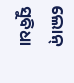ଲୋନ୍ ସୁବିଧା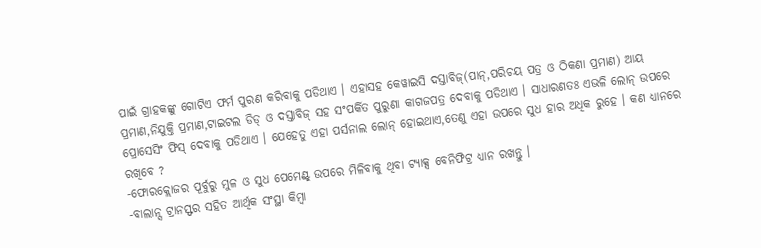ପାଇଁ ଗ୍ରାହକଙ୍କୁ ଗୋଟିଏ ଫର୍ମ ପୁରଣ କରିବାକୁ ପଡିଥାଏ । ଏହାସହ କେୱାଇସି ଦସ୍ତାବିଜ୍(ପାନ୍,ପରିଚୟ ପତ୍ର ଓ ଠିକଣା ପ୍ରମାଣ) ଆୟ ପ୍ରମାଣ,ନିଯୁକ୍ତି ପ୍ରମାଣ,ଟାଇଟଲ ଡିଡ୍ ଓ ଦସ୍ତାବିଜ୍ ସହ ସଂପର୍କିତ ପୁରୁଣା କାଗଜପତ୍ର ଦେବାକୁ ପଡିଥାଏ । ସାଧାରଣତଃ ଏଭଳି ଲୋନ୍ ଉପରେ ପ୍ରୋସେସିଂ ଫିସ୍ ଦେବାକୁ ପଡିଥାଏ । ଯେହେତୁ ଏହା ପର୍ସନାଲ ଲୋନ୍ ହୋଇଥାଏ,ତେଣୁ ଏହା ଉପରେ ସୁଧ ହାର ଅଧିକ ରୁହେ । କଣ ଧ୍ୟାନରେ ରଖିବେ ?
-ଫୋରକ୍ଲୋଜର ପୂର୍ବୁରୁ ମୁଳ ଓ ସୁଧ ପେମେଣ୍ଟ୍ ଉପରେ ମିଳିବାକୁ ଥିବା ଟ୍ୟାକ୍ସ ବେନିଫିଟ୍ର ଧ୍ୟାନ ରଖନ୍ତୁ ।
-ବାଲାନ୍ସ ଟ୍ରାନସ୍ଫର ସହିତ ଆର୍ଥିକ ସଂସ୍ଥା କିମ୍ବା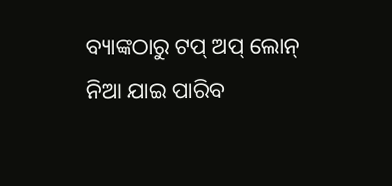ବ୍ୟାଙ୍କଠାରୁ ଟପ୍ ଅପ୍ ଲୋନ୍ ନିଆ ଯାଇ ପାରିବ